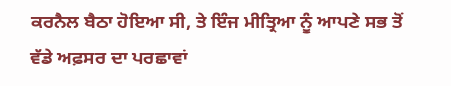ਕਰਨੈਲ ਬੈਠਾ ਹੋਇਆ ਸੀ, ਤੇ ਇੰਜ ਮੀਤ੍ਰਿਆ ਨੂੰ ਆਪਣੇ ਸਭ ਤੋਂ ਵੱਡੇ ਅਫ਼ਸਰ ਦਾ ਪਰਛਾਵਾਂ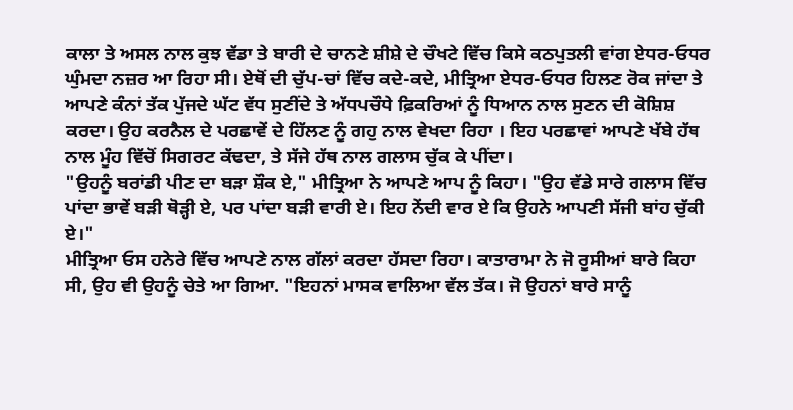ਕਾਲਾ ਤੇ ਅਸਲ ਨਾਲ ਕੁਝ ਵੱਡਾ ਤੇ ਬਾਰੀ ਦੇ ਚਾਨਣੇ ਸ਼ੀਸ਼ੇ ਦੇ ਚੌਖਟੇ ਵਿੱਚ ਕਿਸੇ ਕਠਪੁਤਲੀ ਵਾਂਗ ਏਧਰ-ਓਧਰ ਘੁੰਮਦਾ ਨਜ਼ਰ ਆ ਰਿਹਾ ਸੀ। ਏਥੋਂ ਦੀ ਚੁੱਪ-ਚਾਂ ਵਿੱਚ ਕਦੇ-ਕਦੇ, ਮੀਤ੍ਰਿਆ ਏਧਰ-ਓਧਰ ਹਿਲਣ ਰੋਕ ਜਾਂਦਾ ਤੇ ਆਪਣੇ ਕੰਨਾਂ ਤੱਕ ਪੁੱਜਦੇ ਘੱਟ ਵੱਧ ਸੁਣੀਂਦੇ ਤੇ ਅੱਧਪਚੌਧੇ ਫ਼ਿਕਰਿਆਂ ਨੂੰ ਧਿਆਨ ਨਾਲ ਸੁਣਨ ਦੀ ਕੋਸ਼ਿਸ਼ ਕਰਦਾ। ਉਹ ਕਰਨੈਲ ਦੇ ਪਰਛਾਵੇਂ ਦੇ ਹਿੱਲਣ ਨੂੰ ਗਹੁ ਨਾਲ ਵੇਖਦਾ ਰਿਹਾ । ਇਹ ਪਰਛਾਵਾਂ ਆਪਣੇ ਖੱਬੇ ਹੱਥ ਨਾਲ ਮੂੰਹ ਵਿੱਚੋਂ ਸਿਗਰਟ ਕੱਢਦਾ, ਤੇ ਸੱਜੇ ਹੱਥ ਨਾਲ ਗਲਾਸ ਚੁੱਕ ਕੇ ਪੀਂਦਾ।
"ਉਹਨੂੰ ਬਰਾਂਡੀ ਪੀਣ ਦਾ ਬੜਾ ਸ਼ੌਕ ਏ," ਮੀਤ੍ਰਿਆ ਨੇ ਆਪਣੇ ਆਪ ਨੂੰ ਕਿਹਾ। "ਉਹ ਵੱਡੇ ਸਾਰੇ ਗਲਾਸ ਵਿੱਚ ਪਾਂਦਾ ਭਾਵੇਂ ਬੜੀ ਥੋੜ੍ਹੀ ਏ, ਪਰ ਪਾਂਦਾ ਬੜੀ ਵਾਰੀ ਏ। ਇਹ ਨੇਂਦੀ ਵਾਰ ਏ ਕਿ ਉਹਨੇ ਆਪਣੀ ਸੱਜੀ ਬਾਂਹ ਚੁੱਕੀ ਏ।"
ਮੀਤ੍ਰਿਆ ਓਸ ਹਨੇਰੇ ਵਿੱਚ ਆਪਣੇ ਨਾਲ ਗੱਲਾਂ ਕਰਦਾ ਹੱਸਦਾ ਰਿਹਾ। ਕਾਤਾਰਾਮਾ ਨੇ ਜੋ ਰੂਸੀਆਂ ਬਾਰੇ ਕਿਹਾ ਸੀ, ਉਹ ਵੀ ਉਹਨੂੰ ਚੇਤੇ ਆ ਗਿਆ. "ਇਹਨਾਂ ਮਾਸਕ ਵਾਲਿਆ ਵੱਲ ਤੱਕ। ਜੋ ਉਹਨਾਂ ਬਾਰੇ ਸਾਨੂੰ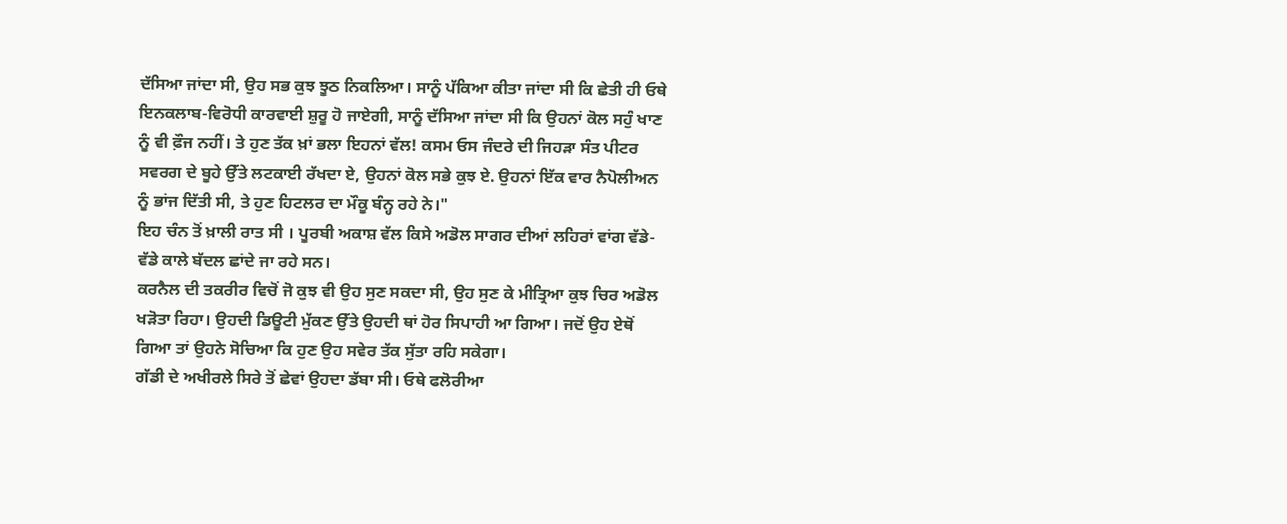ਦੱਸਿਆ ਜਾਂਦਾ ਸੀ, ਉਹ ਸਭ ਕੁਝ ਝੂਠ ਨਿਕਲਿਆ। ਸਾਨੂੰ ਪੱਕਿਆ ਕੀਤਾ ਜਾਂਦਾ ਸੀ ਕਿ ਛੇਤੀ ਹੀ ਓਥੇ ਇਨਕਲਾਬ-ਵਿਰੋਧੀ ਕਾਰਵਾਈ ਸ਼ੁਰੂ ਹੋ ਜਾਏਗੀ, ਸਾਨੂੰ ਦੱਸਿਆ ਜਾਂਦਾ ਸੀ ਕਿ ਉਹਨਾਂ ਕੋਲ ਸਹੁੰ ਖਾਣ ਨੂੰ ਵੀ ਫ਼ੌਜ ਨਹੀਂ। ਤੇ ਹੁਣ ਤੱਕ ਖ਼ਾਂ ਭਲਾ ਇਹਨਾਂ ਵੱਲ! ਕਸਮ ਓਸ ਜੰਦਰੇ ਦੀ ਜਿਹੜਾ ਸੰਤ ਪੀਟਰ ਸਵਰਗ ਦੇ ਬੂਹੇ ਉੱਤੇ ਲਟਕਾਈ ਰੱਖਦਾ ਏ, ਉਹਨਾਂ ਕੋਲ ਸਭੇ ਕੁਝ ਏ. ਉਹਨਾਂ ਇੱਕ ਵਾਰ ਨੈਪੋਲੀਅਨ ਨੂੰ ਭਾਂਜ ਦਿੱਤੀ ਸੀ, ਤੇ ਹੁਣ ਹਿਟਲਰ ਦਾ ਮੌਕੂ ਬੰਨ੍ਹ ਰਹੇ ਨੇ।"
ਇਹ ਚੰਨ ਤੋਂ ਖ਼ਾਲੀ ਰਾਤ ਸੀ । ਪੂਰਬੀ ਅਕਾਸ਼ ਵੱਲ ਕਿਸੇ ਅਡੋਲ ਸਾਗਰ ਦੀਆਂ ਲਹਿਰਾਂ ਵਾਂਗ ਵੱਡੇ-ਵੱਡੇ ਕਾਲੇ ਬੱਦਲ ਛਾਂਦੇ ਜਾ ਰਹੇ ਸਨ।
ਕਰਨੈਲ ਦੀ ਤਕਰੀਰ ਵਿਚੋਂ ਜੋ ਕੁਝ ਵੀ ਉਹ ਸੁਣ ਸਕਦਾ ਸੀ, ਉਹ ਸੁਣ ਕੇ ਮੀਤ੍ਰਿਆ ਕੁਝ ਚਿਰ ਅਡੋਲ ਖੜੋਤਾ ਰਿਹਾ। ਉਹਦੀ ਡਿਊਟੀ ਮੁੱਕਣ ਉੱਤੇ ਉਹਦੀ ਥਾਂ ਹੋਰ ਸਿਪਾਹੀ ਆ ਗਿਆ। ਜਦੋਂ ਉਹ ਏਥੋਂ ਗਿਆ ਤਾਂ ਉਹਨੇ ਸੋਚਿਆ ਕਿ ਹੁਣ ਉਹ ਸਵੇਰ ਤੱਕ ਸੁੱਤਾ ਰਹਿ ਸਕੇਗਾ।
ਗੱਡੀ ਦੇ ਅਖੀਰਲੇ ਸਿਰੇ ਤੋਂ ਛੇਵਾਂ ਉਹਦਾ ਡੱਬਾ ਸੀ। ਓਥੇ ਫਲੋਰੀਆ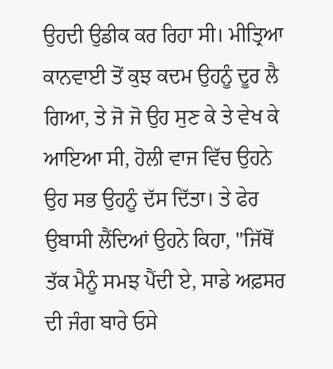ਉਹਦੀ ਉਡੀਕ ਕਰ ਰਿਹਾ ਸੀ। ਮੀਤ੍ਰਿਆ ਕਾਨਵਾਈ ਤੋਂ ਕੁਝ ਕਦਮ ਉਹਨੂੰ ਦੂਰ ਲੈ ਗਿਆ, ਤੇ ਜੋ ਜੋ ਉਹ ਸੁਣ ਕੇ ਤੇ ਵੇਖ ਕੇ ਆਇਆ ਸੀ, ਹੋਲੀ ਵਾਜ ਵਿੱਚ ਉਹਨੇ ਉਹ ਸਭ ਉਹਨੂੰ ਦੱਸ ਦਿੱਤਾ। ਤੇ ਫੇਰ ਉਬਾਸੀ ਲੈਂਦਿਆਂ ਉਹਨੇ ਕਿਹਾ, "ਜਿੱਥੋਂ ਤੱਕ ਮੈਨੂੰ ਸਮਝ ਪੈਂਦੀ ਏ, ਸਾਡੇ ਅਫ਼ਸਰ ਦੀ ਜੰਗ ਬਾਰੇ ਓਸੇ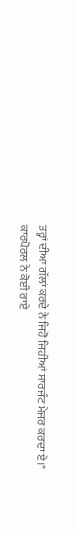ਤਰ੍ਹਾਂ ਦੀਆ ਗੱਲਾਂ ਕਰਦੇ ਨੇ ਜਿਹੋ ਜਿਹੀਆਂ ਸਾਰਜੰਟ ਮੇਜਰ ਕਰਦਾ ਏ।"
ਕਾਰਪੋਰਲ ਨੇ ਕੋਈ ਰਾਏ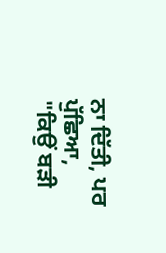ਨਾ ਦਿੱਤੀ, ਪਰ ਪੁੱਛਿਆ, "ਕਿਉਂ ਬੜੀ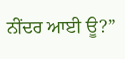ਨੀਂਦਰ ਆਈ ਊ?”